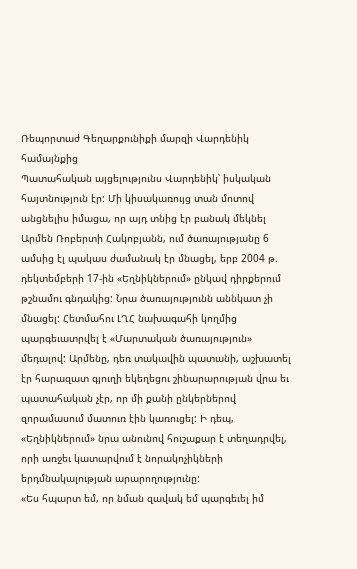Ռեպորտաժ Գեղարքունիքի մարզի Վարդենիկ համայնքից
Պատահական այցելությունս Վարդենիկ՝ իսկական հայտնություն էր: Մի կիսակառույց տան մոտով անցնելիս իմացա, որ այդ տնից էր բանակ մեկնել Արմեն Ռոբերտի Հակոբյանն, ում ծառայությանը 6 ամսից էլ պակաս ժամանակ էր մնացել, երբ 2004 թ. դեկտեմբերի 17-ին «Եղնիկներում» ընկավ դիրքերում թշնամու գնդակից: Նրա ծառայությունն աննկատ չի մնացել: Հետմահու ԼՂՀ նախագահի կողմից պարգեւատրվել է «Մարտական ծառայություն» մեդալով: Արմենը, դեռ տակավին պատանի, աշխատել էր հարազատ գյուղի եկեղեցու շինարարության վրա եւ պատահական չէր, որ մի քանի ընկերներով զորամասում մատուռ էին կառուցել: Ի դեպ, «Եղնիկներում» նրա անունով հուշաքար է տեղադրվել, որի առջեւ կատարվում է նորակոչիկների երդմնակալության արարողությունը:
«Ես հպարտ եմ, որ նման զավակ եմ պարգեւել իմ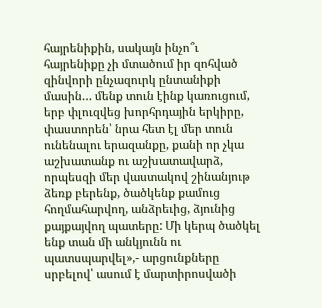հայրենիքին, սակայն ինչո՞ւ հայրենիքը չի մտածում իր զոհված զինվորի ընչազուրկ ընտանիքի մասին… մենք տուն էինք կառուցում, երբ փլուզվեց խորհրդային երկիրը, փաստորեն՝ նրա հետ էլ մեր տուն ունենալու երազանքը, քանի որ չկա աշխատանք ու աշխատավարձ, որպեսզի մեր վաստակով շինանյութ ձեռք բերենք, ծածկենք քամուց հողմահարվող, անձրեւից, ձյունից քայքայվող պատերը: Մի կերպ ծածկել ենք տան մի անկյունն ու պատսպարվել»,- արցունքները սրբելով՝ ասում է մարտիրոսվածի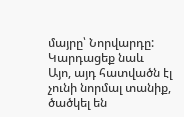մայրը՝ Նորվարդը:
Կարդացեք նաև
Այո, այդ հատվածն էլ չունի նորմալ տանիք, ծածկել են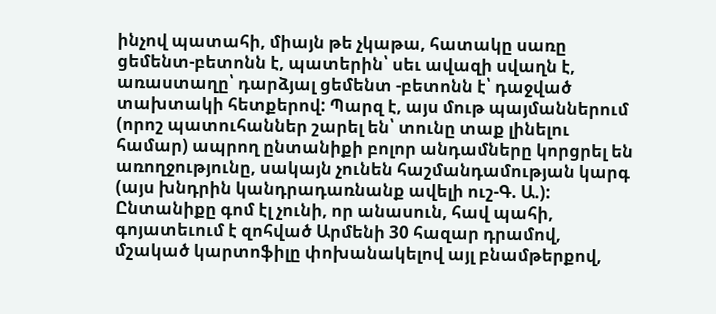ինչով պատահի, միայն թե չկաթա, հատակը սառը ցեմենտ-բետոնն է, պատերին՝ սեւ ավազի սվաղն է, առաստաղը՝ դարձյալ ցեմենտ -բետոնն է՝ դաջված տախտակի հետքերով: Պարզ է, այս մութ պայմաններում (որոշ պատուհաններ շարել են՝ տունը տաք լինելու համար) ապրող ընտանիքի բոլոր անդամները կորցրել են առողջությունը, սակայն չունեն հաշմանդամության կարգ (այս խնդրին կանդրադառնանք ավելի ուշ-Գ. Ա.): Ընտանիքը գոմ էլ չունի, որ անասուն, հավ պահի, գոյատեւում է զոհված Արմենի 30 հազար դրամով, մշակած կարտոֆիլը փոխանակելով այլ բնամթերքով,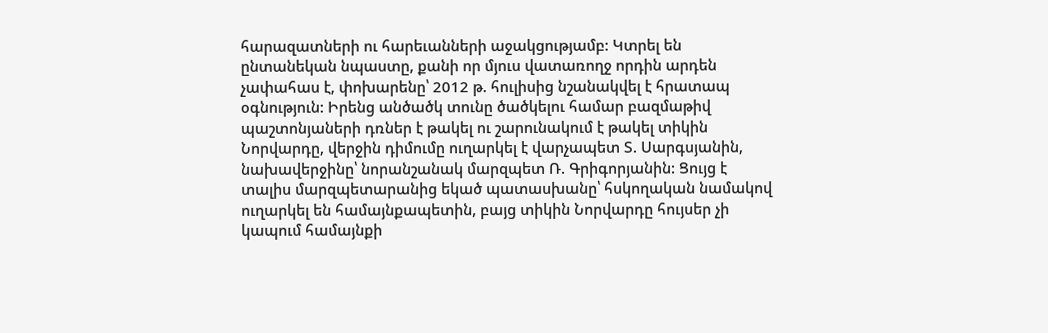հարազատների ու հարեւանների աջակցությամբ: Կտրել են ընտանեկան նպաստը, քանի որ մյուս վատառողջ որդին արդեն չափահաս է, փոխարենը՝ 2012 թ. հուլիսից նշանակվել է հրատապ օգնություն: Իրենց անծածկ տունը ծածկելու համար բազմաթիվ պաշտոնյաների դռներ է թակել ու շարունակում է թակել տիկին Նորվարդը, վերջին դիմումը ուղարկել է վարչապետ Տ. Սարգսյանին, նախավերջինը՝ նորանշանակ մարզպետ Ռ. Գրիգորյանին: Ցույց է տալիս մարզպետարանից եկած պատասխանը՝ հսկողական նամակով ուղարկել են համայնքապետին, բայց տիկին Նորվարդը հույսեր չի կապում համայնքի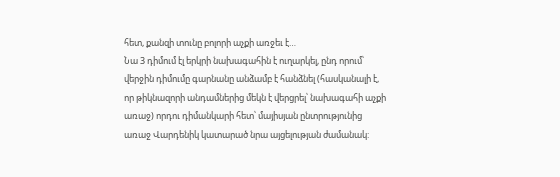հետ, քանզի տունը բոլորի աչքի առջեւ է…
Նա 3 դիմում էլ երկրի նախագահին է ուղարկել, ընդ որում՝ վերջին դիմումը գարնանը անձամբ է հանձնել (հասկանալի է, որ թիկնազորի անդամներից մեկն է վերցրել՝ նախագահի աչքի առաջ) որդու դիմանկարի հետ՝ մայիսյան ընտրությունից առաջ Վարդենիկ կատարած նրա այցելության ժամանակ: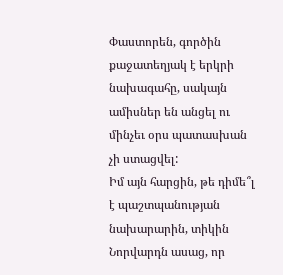Փաստորեն, գործին քաջատեղյակ է երկրի նախագահը, սակայն ամիսներ են անցել ու մինչեւ օրս պատասխան չի ստացվել:
Իմ այն հարցին, թե դիմե՞լ է պաշտպանության նախարարին, տիկին Նորվարդն ասաց, որ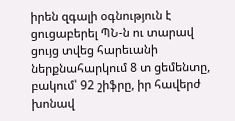իրեն զգալի օգնություն է ցուցաբերել ՊՆ-ն ու տարավ ցույց տվեց հարեւանի ներքնահարկում 8 տ ցեմենտը, բակում՝ 92 շիֆրը, իր հավերժ խոնավ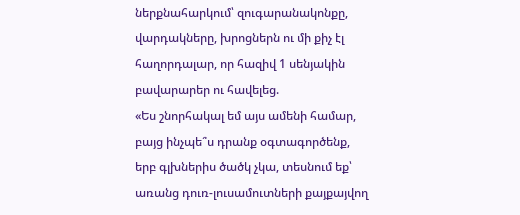ներքնահարկում՝ զուգարանակոնքը, վարդակները, խրոցներն ու մի քիչ էլ հաղորդալար, որ հազիվ 1 սենյակին բավարարեր ու հավելեց.
«Ես շնորհակալ եմ այս ամենի համար, բայց ինչպե՞ս դրանք օգտագործենք, երբ գլխներիս ծածկ չկա, տեսնում եք՝ առանց դուռ-լուսամուտների քայքայվող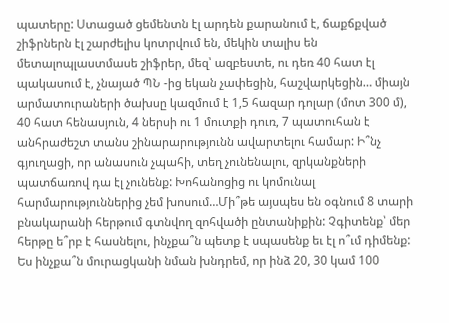պատերը: Ստացած ցեմենտն էլ արդեն քարանում է, ճաքճքված շիֆրներն էլ շարժելիս կոտրվում են, մեկին տալիս են մետալոպլաստմասե շիֆրեր, մեզ՝ ազբեստե, ու դեռ 40 հատ էլ պակասում է, չնայած ՊՆ -ից եկան չափեցին, հաշվարկեցին… միայն արմատուրաների ծախսը կազմում է 1,5 հազար դոլար (մոտ 300 մ), 40 հատ հենասյուն, 4 ներսի ու 1 մուտքի դուռ, 7 պատուհան է անհրաժեշտ տանս շինարարությունն ավարտելու համար: Ի՞նչ գյուղացի, որ անասուն չպահի, տեղ չունենալու, զրկանքների պատճառով դա էլ չունենք: Խոհանոցից ու կոմունալ հարմարություններից չեմ խոսում…Մի՞թե այսպես են օգնում 8 տարի բնակարանի հերթում գտնվող զոհվածի ընտանիքին: Չգիտենք՝ մեր հերթը ե՞րբ է հասնելու, ինչքա՞ն պետք է սպասենք եւ էլ ո՞ւմ դիմենք: Ես ինչքա՞ն մուրացկանի նման խնդրեմ, որ ինձ 20, 30 կամ 100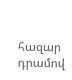հազար դրամով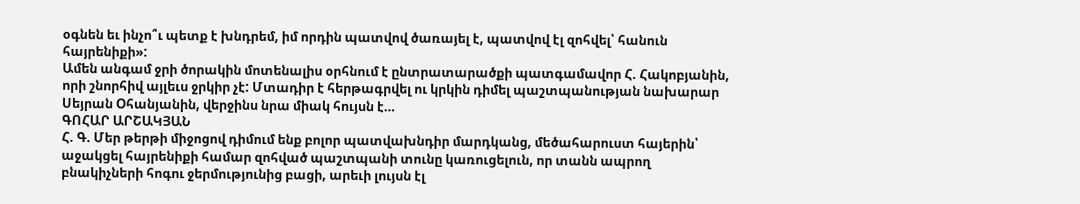օգնեն եւ ինչո՞ւ պետք է խնդրեմ, իմ որդին պատվով ծառայել է, պատվով էլ զոհվել՝ հանուն հայրենիքի»:
Ամեն անգամ ջրի ծորակին մոտենալիս օրհնում է ընտրատարածքի պատգամավոր Հ. Հակոբյանին, որի շնորհիվ այլեւս ջրկիր չէ: Մտադիր է հերթագրվել ու կրկին դիմել պաշտպանության նախարար Սեյրան Օհանյանին, վերջինս նրա միակ հույսն է…
ԳՈՀԱՐ ԱՐՇԱԿՅԱՆ
Հ. Գ. Մեր թերթի միջոցով դիմում ենք բոլոր պատվախնդիր մարդկանց, մեծահարուստ հայերին՝ աջակցել հայրենիքի համար զոհված պաշտպանի տունը կառուցելուն, որ տանն ապրող բնակիչների հոգու ջերմությունից բացի, արեւի լույսն էլ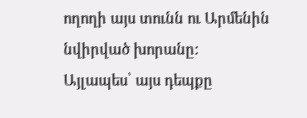ողողի այս տունն ու Արմենին նվիրված խորանը: Այլապես՝ այս դեպքը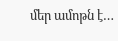մեր ամոթն է…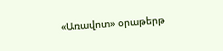«Առավոտ» օրաթերթ